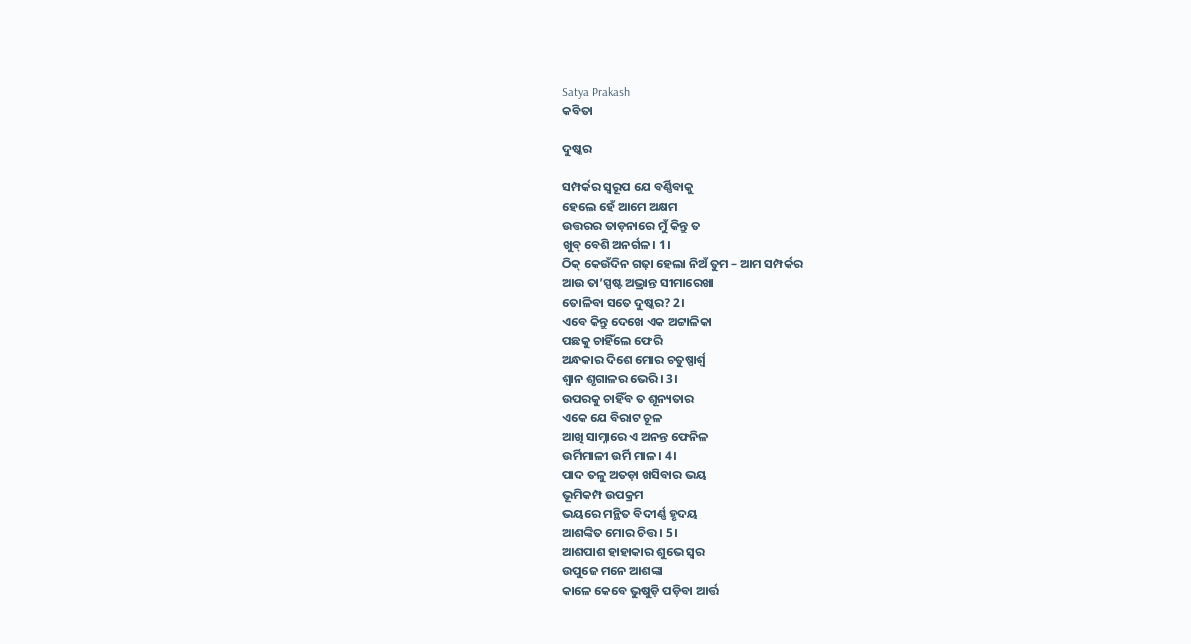Satya Prakash
କବିତା

ଦୁଷ୍କର

ସମ୍ପର୍କର ସ୍ଵରୂପ ଯେ ବର୍ଣ୍ଣିବାକୁ
ହେଲେ ହେଁ ଆମେ ଅକ୍ଷମ
ଉତ୍ତରର ତାଡ଼ନାରେ ମୁଁ କିନ୍ତୁ ତ
ଖୁବ୍ ବେଶି ଅନର୍ଗଳ। 1।
ଠିକ୍ କେଉଁଦିନ ଗଢ଼ା ହେଲା ନିଅଁ ତୁମ – ଆମ ସମ୍ପର୍କର
ଆଉ ତା’ସ୍ପଷ୍ଟ ଅଭ୍ରାନ୍ତ ସୀମାରେଖା
ତୋଳିବା ସତେ ଦୁଷ୍କର? 2।
ଏବେ କିନ୍ତୁ ଦେଖେ ଏକ ଅଟ୍ଟାଳିକା
ପଛକୁ ଚାହିଁଲେ ଫେରି
ଅନ୍ଧକାର ଦିଶେ ମୋର ଚତୁଷ୍ପାର୍ଶ୍ବ
ଶ୍ବାନ ଶୃଗାଳର ଭେରି। 3।
ଉପରକୁ ଚାହିଁବ ତ ଶୂନ୍ୟତାର
ଏକେ ଯେ ବିରାଟ ଚୂଳ
ଆଖି ସାମ୍ନାରେ ଏ ଅନନ୍ତ ଫେନିଳ
ଉର୍ମିମାଳୀ ଉର୍ମି ମାଳ। 4।
ପାଦ ତଳୁ ଅତଡ଼ା ଖସିବାର ଭୟ
ଭୂମିକମ୍ପ ଉପକ୍ରମ
ଭୟରେ ମନ୍ଥିତ ବିଦୀର୍ଣ୍ଣ ହୃଦୟ
ଆଶଙ୍କିତ ମୋର ଚିତ୍ତ । 5।
ଆଶପାଶ ହାହାକାର ଶୁଭେ ସ୍ବର
ଉପୁଜେ ମନେ ଆଶଙ୍କା
କାଳେ କେବେ ଭୁଷୁଡ଼ି ପଡ଼ିବା ଆର୍ତ୍ତ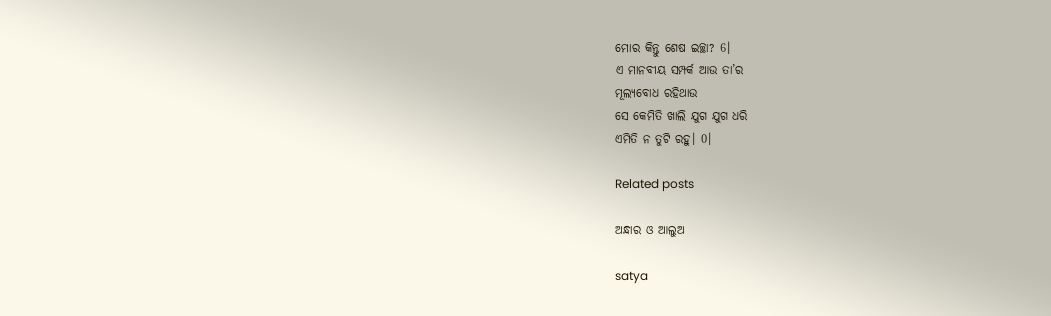ମୋର କିନ୍ତୁ ଶେଷ ଇଚ୍ଛା? 6।
ଏ ମାନବୀୟ ସମ୍ପର୍କ ଆଉ ତା’ର
ମୂଲ୍ୟବୋଧ ରହିଥାଉ
ସେ କେମିତି ଖାଲି ଯୁଗ ଯୁଗ ଧରି
ଏମିତି ନ ତୁଟି ରହୁ। 0।

Related posts

ଅନ୍ଧାର ଓ ଆଲୁଅ

satya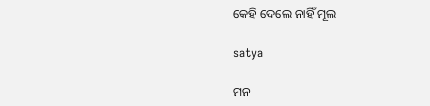କେହି ଦେଲେ ନାହିଁ ମୂଲ

satya

ମନ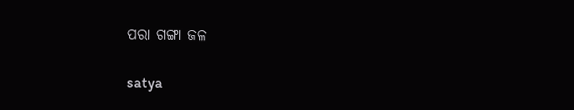ପରା ଗଙ୍ଗା ଜଳ

satya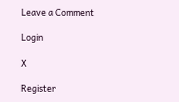Leave a Comment

Login

X

Register